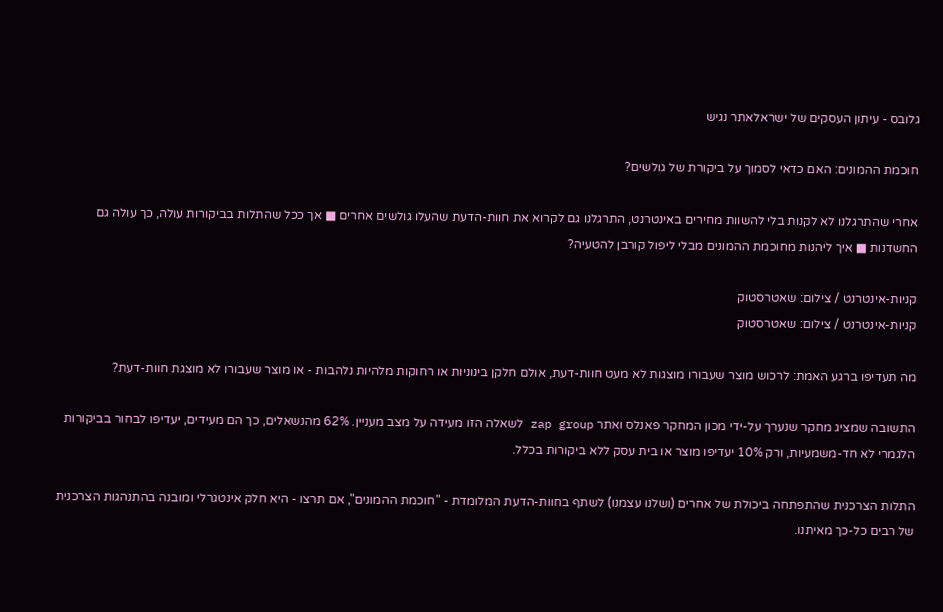גלובס - עיתון העסקים של ישראלאתר נגיש

חוכמת ההמונים: האם כדאי לסמוך על ביקורת של גולשים?

אחרי שהתרגלנו לא לקנות בלי להשוות מחירים באינטרנט, התרגלנו גם לקרוא את חוות-הדעת שהעלו גולשים אחרים ■ אך ככל שהתלות בביקורות עולה, כך עולה גם החשדנות ■ איך ליהנות מחוכמת ההמונים מבלי ליפול קורבן להטעיה?

קניות-אינטרנט / צילום: שאטרסטוק
קניות-אינטרנט / צילום: שאטרסטוק

מה תעדיפו ברגע האמת: לרכוש מוצר שעבורו מוצגות לא מעט חוות-דעת, אולם חלקן בינוניות או רחוקות מלהיות נלהבות - או מוצר שעבורו לא מוצגת חוות-דעת?

התשובה שמציג מחקר שנערך על-ידי מכון המחקר פאנלס ואתר zap group לשאלה הזו מעידה על מצב מעניין. 62% מהנשאלים, כך הם מעידים, יעדיפו לבחור בביקורות הלגמרי לא חד-משמעיות, ורק 10% יעדיפו מוצר או בית עסק ללא ביקורות בכלל.

התלות הצרכנית שהתפתחה ביכולת של אחרים (ושלנו עצמנו) לשתף בחוות-הדעת המלומדת - "חוכמת ההמונים", אם תרצו - היא חלק אינטגרלי ומובנה בהתנהגות הצרכנית של רבים כל-כך מאיתנו.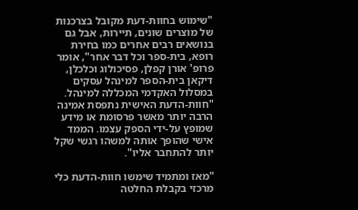"שימוש בחוות-דעת מקובל בצרכנות של מוצרים שונים, תיירות, אבל גם בנושאים רבים אחרים כמו בחירת רופא, בית-ספר וכל דבר אחר", אומר פרופ' אורן קפלן, פסיכולוג וכלכלן, דיקאן בית-הספר למינהל עסקים במסלול האקדמי המכללה למינהל. "חוות-הדעת האישית נתפסת אמינה הרבה יותר מאשר פרסומת או מידע שמופץ על-ידי הספק עצמו. הממד אישי שהופך אותה למשהו רגשי שקל יותר להתחבר אליו".

"מאז ומתמיד שימשו חוות-הדעת כלי מרכזי בקבלת החלטה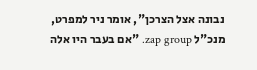נבונה אצל הצרכן", אומר ניר למפרט, מנכ"ל zap group. "אם בעבר היו אלה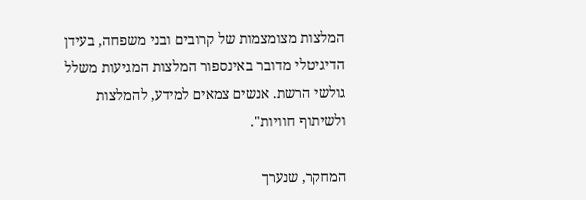המלצות מצומצמות של קרובים ובני משפחה, בעידן הדיגיטלי מדובר באינספור המלצות המגיעות משלל גולשי הרשת. אנשים צמאים למידע, להמלצות ולשיתוף חוויות".

המחקר, שנערך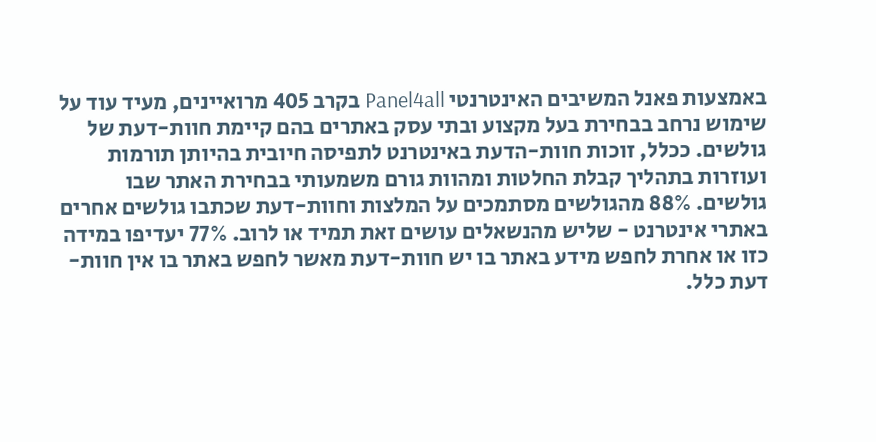באמצעות פאנל המשיבים האינטרנטי Panel4all בקרב 405 מרואיינים, מעיד עוד על שימוש נרחב בבחירת בעל מקצוע ובתי עסק באתרים בהם קיימת חוות-דעת של גולשים. ככלל, זוכות חוות-הדעת באינטרנט לתפיסה חיובית בהיותן תורמות ועוזרות בתהליך קבלת החלטות ומהוות גורם משמעותי בבחירת האתר שבו גולשים. 88% מהגולשים מסתמכים על המלצות וחוות-דעת שכתבו גולשים אחרים באתרי אינטרנט - שליש מהנשאלים עושים זאת תמיד או לרוב. 77% יעדיפו במידה כזו או אחרת לחפש מידע באתר בו יש חוות-דעת מאשר לחפש באתר בו אין חוות-דעת כלל.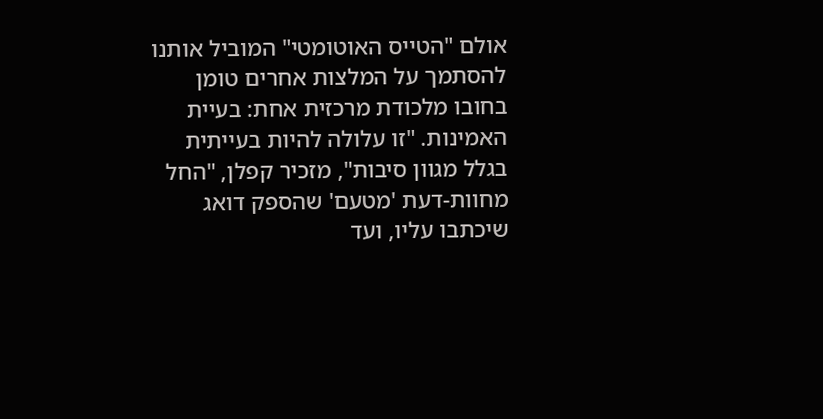אולם "הטייס האוטומטי" המוביל אותנו להסתמך על המלצות אחרים טומן בחובו מלכודת מרכזית אחת: בעיית האמינות. "זו עלולה להיות בעייתית בגלל מגוון סיבות", מזכיר קפלן, "החל מחוות-דעת 'מטעם' שהספק דואג שיכתבו עליו, ועד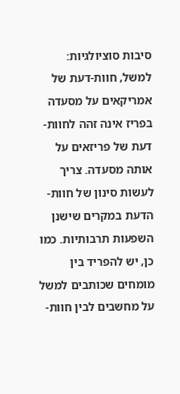סיבות סוציולגיות: למשל, חוות-דעת של אמריקאים על מסעדה בפריז אינה זהה לחוות-דעת של פריזאים על אותה מסעדה. צריך לעשות סינון של חוות-הדעת במקרים שישנן השפעות תרבותיות. כמו כן, יש להפריד בין מומחים שכותבים למשל על מחשבים לבין חוות-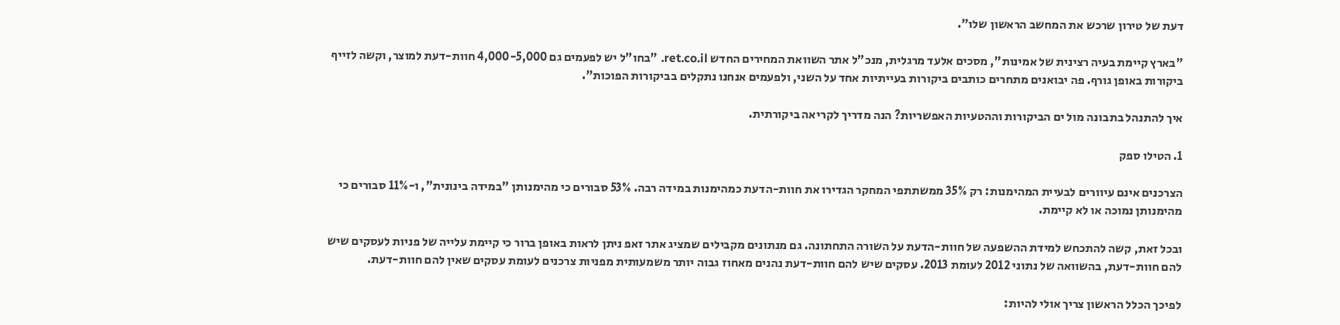דעת של טירון שרכש את המחשב הראשון שלו".

"בארץ קיימת בעיה רצינית של אמינות", מסכים אלעד מרגלית, מנכ"ל אתר השוואת המחירים החדש ret.co.il. "בחו"ל יש לפעמים גם 4,000-5,000 חוות-דעת למוצר, וקשה לזייף ביקורות באופן גורף. פה יבואנים מתחרים כותבים ביקורות בעייתיות אחד על השני, ולפעמים אנחנו נתקלים בביקורות הפוכות".

איך להתנהל בתבונה מול ים הביקורות וההטעיות האפשריות? הנה מדריך לקריאה ביקורתית.

1. הטילו ספק

הצרכנים אינם עיוורים לבעיית המהימנות: רק 35% ממשתתפי המחקר הגדירו את חוות-הדעת כמהימנות במידה רבה. 53% סבורים כי מהימנותן "במידה בינונית", ו-11% סבורים כי מהימנותן נמוכה או לא קיימת.

ובכל זאת, קשה להתכחש למידת ההשפעה של חוות-הדעת על השורה התחתונה. גם מנתונים מקבילים שמציג אתר זאפ ניתן לראות באופן ברור כי קיימת עלייה של פניות לעסקים שיש להם חוות-דעת, בהשוואה של נתוני 2012 לעומת 2013. עסקים שיש להם חוות-דעת נהנים מאחוז גבוה יותר משמעותית מפניות צרכנים לעומת עסקים שאין להם חוות-דעת.

לפיכך הכלל הראשון צריך אולי להיות: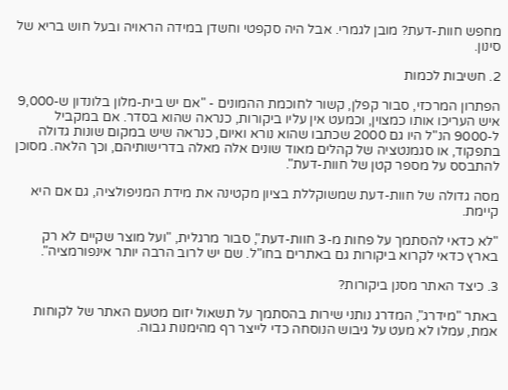מחפש חוות-דעת? מובן לגמרי. אבל היה סקפטי וחשדן במידה הראויה ובעל חוש בריא של סינון.

2. חשיבות לכמות

הפתרון המרכזי, סבור קפלן, קשור לחוכמת ההמונים - "אם יש בית-מלון בלונדון ש-9,000 איש העריכו אותו כמצוין, וכמעט אין עליו ביקורות, כנראה שהוא בסדר. אם במקביל ל-9000 הנ"ל היו גם 2000 שכתבו שהוא נורא ואיום, כנראה שיש במקום שונות גדולה בתפקוד, או סגמנטציה של קהלים מאוד שונים אלה מאלה בדרישותיהם, וכך הלאה. מסוכן להתבסס על מספר קטן של חוות-דעת".

מסה גדולה של חוות-דעת שמשוקללת בציון מקטינה את מידת המניפולציה, גם אם היא קיימת.

"לא כדאי להסתמך על פחות מ-3 חוות-דעת", סבור מרגלית, "ועל מוצר שקיים לא רק בארץ כדאי לקרוא ביקורות גם באתרים בחו"ל. שם יש לרוב הרבה יותר אינפורמציה".

3. כיצד האתר מסנן ביקורות?

באתר "מידרג", המדרג נותני שירות בהסתמך על תשאול יזום מטעם האתר של לקוחות אמת, עמלו לא מעט על גיבוש הנוסחה כדי לייצר רף מהימנות גבוה.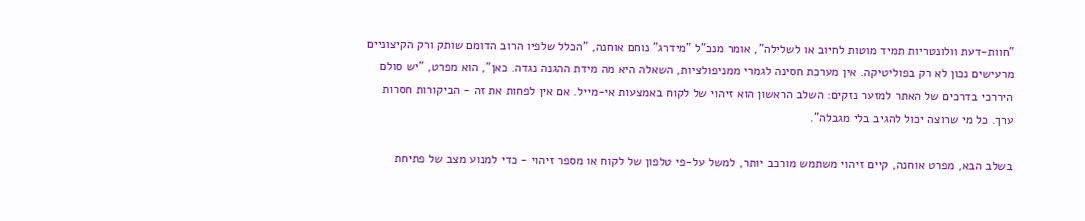"חוות-דעת וולונטריות תמיד מוטות לחיוב או לשלילה", אומר מנכ"ל "מידרג" נוחם אוחנה, "הכלל שלפיו הרוב הדומם שותק ורק הקיצוניים מרעישים נכון לא רק בפוליטיקה. אין מערכת חסינה לגמרי ממניפולציות, השאלה היא מה מידת ההגנה נגדה. כאן", הוא מפרט, "יש סולם היררכי בדרכים של האתר למזער נזקים: השלב הראשון הוא זיהוי של לקוח באמצעות אי-מייל. אם אין לפחות את זה - הביקורות חסרות ערך. כל מי שרוצה יכול להגיב בלי מגבלה".

בשלב הבא, מפרט אוחנה, קיים זיהוי משתמש מורכב יותר, למשל על-פי טלפון של לקוח או מספר זיהוי - כדי למנוע מצב של פתיחת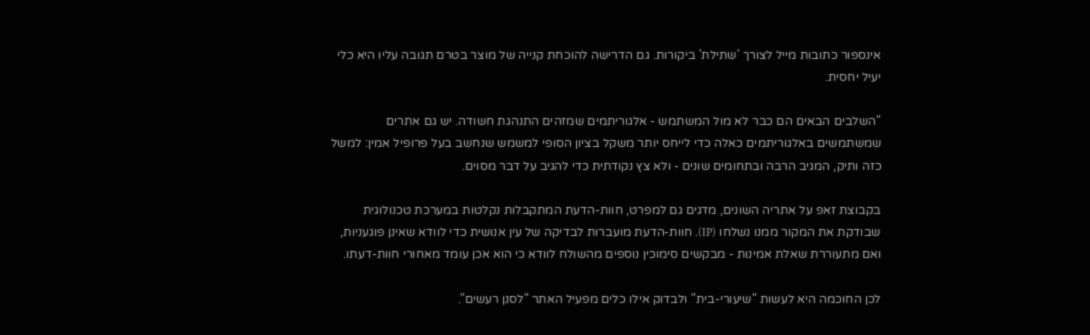אינספור כתובות מייל לצורך 'שתילת' ביקורות. גם הדרישה להוכחת קנייה של מוצר בטרם תגובה עליו היא כלי יעיל יחסית.

"השלבים הבאים הם כבר לא מול המשתמש - אלגוריתמים שמזהים התנהגת חשודה. יש גם אתרים שמשתמשים באלגוריתמים כאלה כדי לייחס יותר משקל בציון הסופי למשמש שנחשב בעל פרופיל אמין: למשל כזה ותיק, המגיב הרבה ובתחומים שונים - ולא צץ נקודתית כדי להגיב על דבר מסוים.

בקבוצת זאפ על אתריה השונים, מדגים גם למפרט, חוות-הדעת המתקבלות נקלטות במערכת טכנולוגית שבודקת את המקור ממנו נשלחו (IP). חוות-הדעת מועברות לבדיקה של עין אנושית כדי לוודא שאינן פוגעניות, ואם מתעוררת שאלת אמינות - מבקשים סימוכין נוספים מהשולח לוודא כי הוא אכן עומד מאחורי חוות-דעתו.

לכן החוכמה היא לעשות "שיעורי-בית" ולבדוק אילו כלים מפעיל האתר "לסנן רעשים".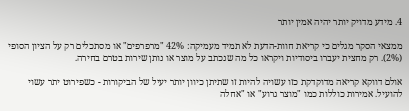4. מידע מדויק יותר יהיה אמין יותר

ממצאי הסקר מגלים כי קריאת חוות-הדעת לא תמיד מעמיקה: 42% "מרפרפים" או מסתכלים רק על הציון הסופי (2%). רק מחצית יעברו ביסודיות ויקראו כל מה שנכתב על מוצר או נותן שירות בטרם בחירה.

אולם דווקא קריאה מדוקדקת כזו עשויה להיות זו שתיתן כיוון יותר יעיל של הביקורות - כשפירוט יתר עשוי להועיל. אמירות כוללות כמו "מוצר גרוע" או "אחלה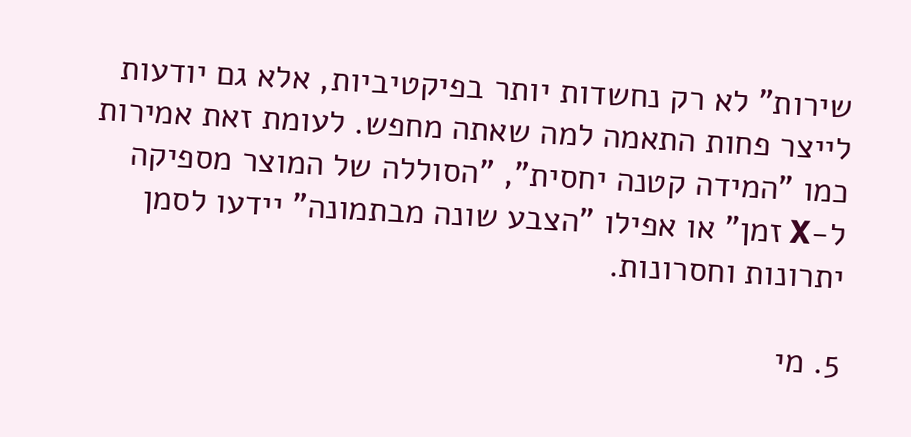שירות" לא רק נחשדות יותר בפיקטיביות, אלא גם יודעות לייצר פחות התאמה למה שאתה מחפש. לעומת זאת אמירות כמו "המידה קטנה יחסית", "הסוללה של המוצר מספיקה ל-X זמן" או אפילו "הצבע שונה מבתמונה" יידעו לסמן יתרונות וחסרונות.

5. מי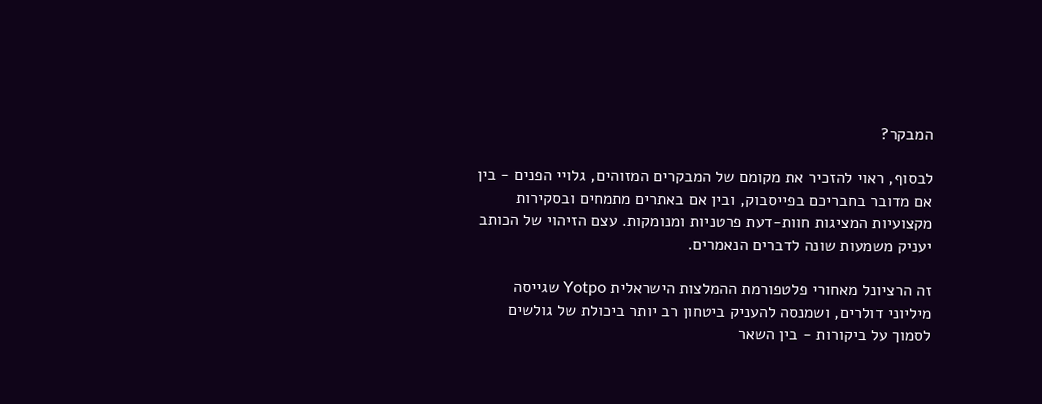המבקר?

לבסוף, ראוי להזכיר את מקומם של המבקרים המזוהים, גלויי הפנים - בין אם מדובר בחבריכם בפייסבוק, ובין אם באתרים מתמחים ובסקירות מקצועיות המציגות חוות-דעת פרטניות ומנומקות. עצם הזיהוי של הכותב יעניק משמעות שונה לדברים הנאמרים.

זה הרציונל מאחורי פלטפורמת ההמלצות הישראלית Yotpo שגייסה מיליוני דולרים, ושמנסה להעניק ביטחון רב יותר ביכולת של גולשים לסמוך על ביקורות - בין השאר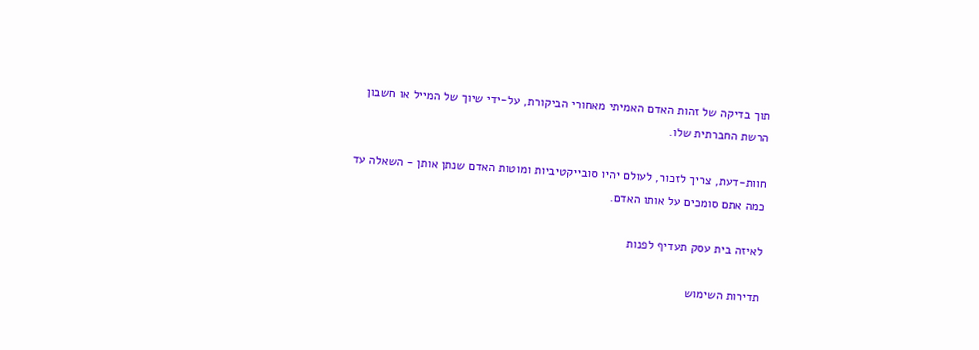תוך בדיקה של זהות האדם האמיתי מאחורי הביקורת, על-ידי שיוך של המייל או חשבון הרשת החברתית שלו.

חוות-דעת, צריך לזכור, לעולם יהיו סובייקטיביות ומוטות האדם שנתן אותן - השאלה עד כמה אתם סומכים על אותו האדם.

לאיזה בית עסק תעדיף לפנות

תדירות השימוש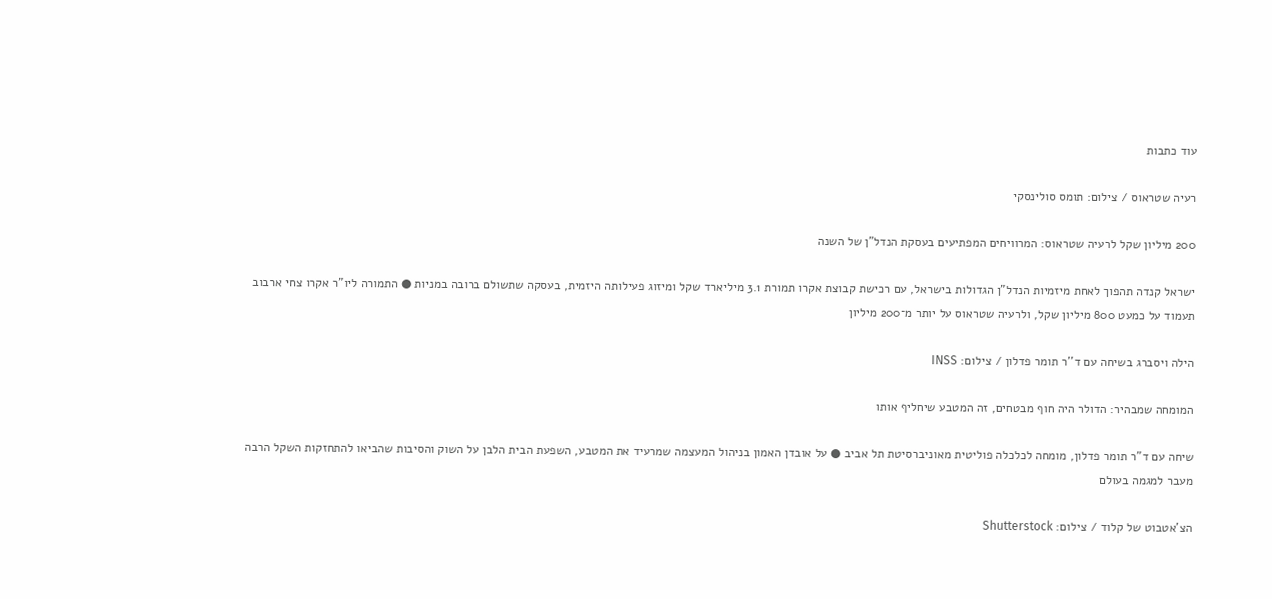עוד כתבות

רעיה שטראוס / צילום: תומס סולינסקי

200 מיליון שקל לרעיה שטראוס: המרוויחים המפתיעים בעסקת הנדל"ן של השנה

ישראל קנדה תהפוך לאחת מיזמיות הנדל"ן הגדולות בישראל, עם רכישת קבוצת אקרו תמורת 3.1 מיליארד שקל ומיזוג פעילותה היזמית, בעסקה שתשולם ברובה במניות ● התמורה ליו"ר אקרו צחי ארבוב תעמוד על כמעט 800 מיליון שקל, ולרעיה שטראוס על יותר מ־200 מיליון

הילה ויסברג בשיחה עם ד''ר תומר פדלון / צילום: INSS

המומחה שמבהיר: הדולר היה חוף מבטחים, זה המטבע שיחליף אותו

שיחה עם ד"ר תומר פדלון, מומחה לכלכלה פוליטית מאוניברסיטת תל אביב ● על אובדן האמון בניהול המעצמה שמרעיד את המטבע, השפעת הבית הלבן על השוק והסיבות שהביאו להתחזקות השקל הרבה מעבר למגמה בעולם

הצ'אטבוט של קלוד / צילום: Shutterstock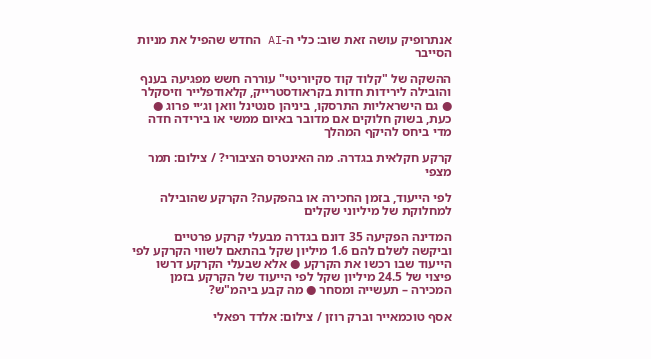אנתרופיק עושה זאת שוב: כלי ה-AI החדש שהפיל את מניות הסייבר

ההשקה של "קלוד קוד סקיוריטי" עוררה חשש מפגיעה בענף והובילה לירידות חדות בקראודסטרייק, קלאודפלייר וזיסקלר ● גם הישראליות התרסקו, ביניהן סנטינל וואן וג׳יי פרוג ● כעת, בשוק חלוקים אם מדובר באיום ממשי או בירידה חדה מדי ביחס להיקף המהלך

קרקע חקלאית בגדרה. מה האינטרס הציבורי? / צילום: תמר מצפי

לפי הייעוד, בזמן החכירה או בהפקעה? הקרקע שהובילה למחלוקת של מיליוני שקלים

המדינה הפקיעה 35 דונם בגדרה מבעלי קרקע פרטיים וביקשה לשלם להם 1.6 מיליון שקל בהתאם לשווי הקרקע לפי הייעוד שבו רכשו את הקרקע ● אלא שבעלי הקרקע דרשו פיצוי של 24.5 מיליון שקל לפי הייעוד של הקרקע בזמן המכירה – תעשייה ומסחר ● מה קבע ביהמ"ש?

אסף טוכמאייר וברק רוזן / צילום: אלדד רפאלי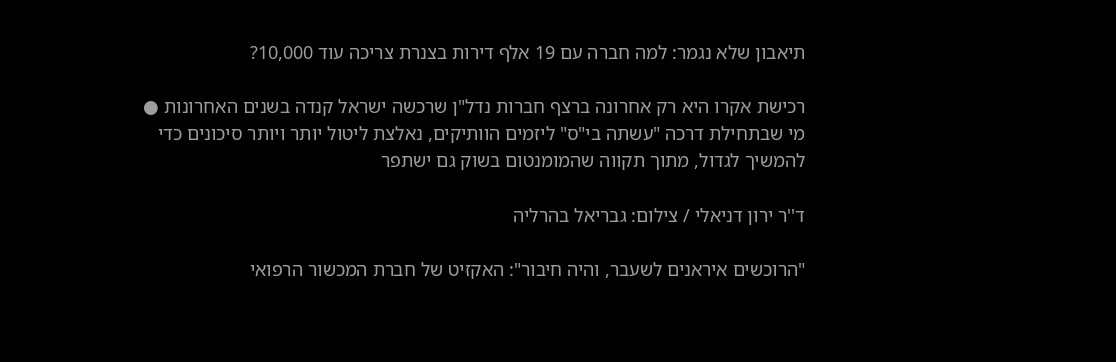תיאבון שלא נגמר: למה חברה עם 19 אלף דירות בצנרת צריכה עוד 10,000?

רכישת אקרו היא רק אחרונה ברצף חברות נדל"ן שרכשה ישראל קנדה בשנים האחרונות ● מי שבתחילת דרכה "עשתה בי"ס" ליזמים הוותיקים, נאלצת ליטול יותר ויותר סיכונים כדי להמשיך לגדול, מתוך תקווה שהמומנטום בשוק גם ישתפר

ד''ר ירון דניאלי / צילום: גבריאל בהרליה

"הרוכשים איראנים לשעבר, והיה חיבור": האקזיט של חברת המכשור הרפואי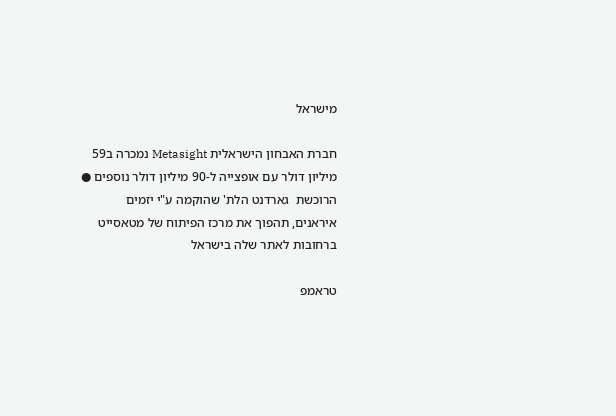מישראל

חברת האבחון הישראלית Metasight נמכרה ב59 מיליון דולר עם אופצייה ל-90 מיליון דולר נוספים ● הרוכשת  גארדנט הלת' שהוקמה ע"י יזמים איראנים, תהפוך את מרכז הפיתוח של מטאסייט ברחובות לאתר שלה בישראל

טראמפ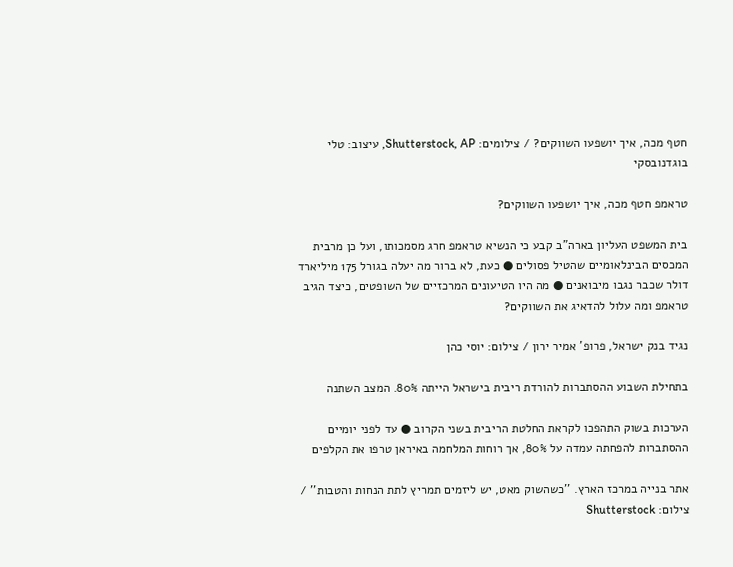חטף מכה, איך יושפעו השווקים? / צילומים: Shutterstock, AP, עיצוב: טלי בוגדנובסקי

טראמפ חטף מכה, איך יושפעו השווקים?

בית המשפט העליון בארה"ב קבע כי הנשיא טראמפ חרג מסמכותו, ועל כן מרבית המכסים הבינלאומיים שהטיל פסולים ● כעת, לא ברור מה יעלה בגורל 175 מיליארד דולר שכבר נגבו מיבואנים ● מה היו הטיעונים המרכזיים של השופטים, כיצד הגיב טראמפ ומה עלול להדאיג את השווקים?

נגיד בנק ישראל, פרופ' אמיר ירון / צילום: יוסי כהן

בתחילת השבוע ההסתברות להורדת ריבית בישראל הייתה 80%. המצב השתנה

הערכות בשוק התהפכו לקראת החלטת הריבית בשני הקרוב ● עד לפני יומיים ההסתברות להפחתה עמדה על 80%, אך רוחות המלחמה באיראן טרפו את הקלפים

אתר בנייה במרכז הארץ. ''כשהשוק מאט, יש ליזמים תמריץ לתת הנחות והטבות'' / צילום: Shutterstock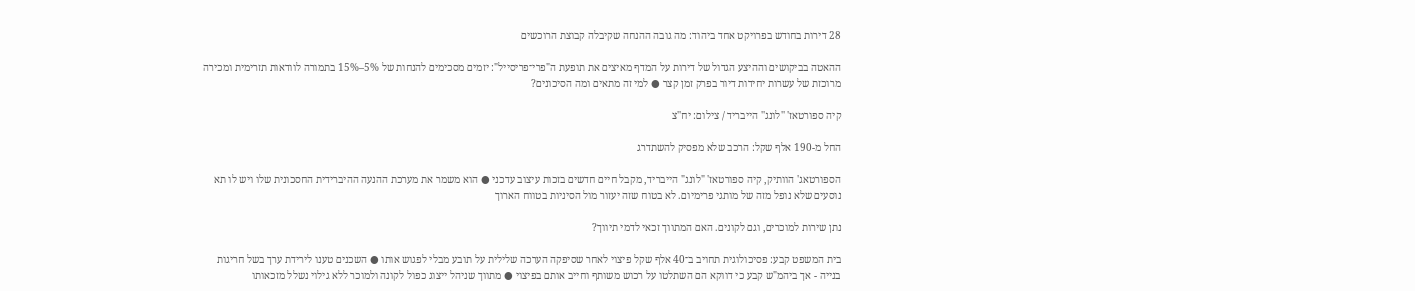28 דירות בחודש בפרויקט אחד ביהוד: מה גובה ההנחה שקיבלה קבוצת הרוכשים

ההאטה בביקושים וההיצע הגדול של דירות על המדף מאיצים את תופעת ה"פרי־פריסייל": יזמים מסכימים להנחות של 5%–15% בתמורה לוודאות תזרימית ומכירה מרוכזת של עשרות יחידות דיור בפרק זמן קצר ● למי זה מתאים ומה הסיכונים?

קיה ספורטאז' ''לונג'' הייבריד / צילום: יח''צ

החל מ-190 אלף שקל: הרכב שלא מפסיק להשתדרג

הספורטאג' הוותיק, קיה ספורטאז' "לונג" הייבריד, מקבל חיים חדשים בזכות עיצוב עדכני ● הוא משמר את מערכת ההנעה ההיברידית החסכונית שלו ויש לו תא נוסעים שלא נופל מזה של מותגי פרימיום. לא בטוח שזה יעזור מול הסיניות בטווח הארוך

נתן שירות למוכרים, וגם לקונים. האם המתווך זכאי לדמי תיווך?

בית המשפט קבע: פסיכולוגית תחויב ב־40 אלף שקל פיצוי לאחר שסיפקה הערכה שלילית על תובע מבלי לפגוש אותו ● השכנים טענו לירידת ערך בשל חריגות בנייה - אך ביהמ"ש קבע כי דווקא הם השתלטו על רכוש משותף וחייב אותם בפיצוי ● מתווך שניהל ייצוג כפול לקונה ולמוכר ללא גילוי נשלל מזכאותו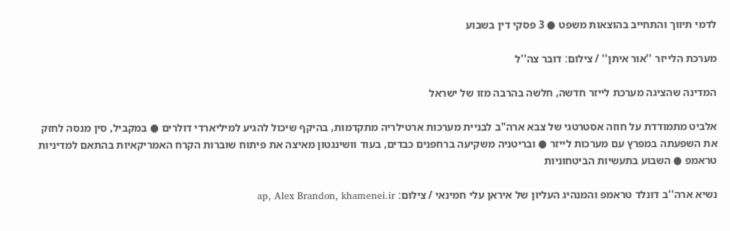לדמי תיווך והתחייב בהוצאות משפט ● 3 פסקי דין בשבוע

מערכת הלייזר ''אור איתן'' / צילום: דובר צה''ל

המדינה שהציגה מערכת לייזר חדשה, חלשה בהרבה מזו של ישראל

אלביט מתמודדת על חוזה אסטרטגי של צבא ארה"ב לבניית מערכות ארטילריה מתקדמות, בהיקף שיכול להגיע למיליארדי דולרים ● במקביל, סין מנסה לחזק את השפעתה במפרץ עם מערכות לייזר ● ובריטניה משקיעה ברחפנים כבדים, בעוד וושינגטון מאיצה את פיתוח שוברות הקרח האמריקאיות בהתאם למדיניות טראמפ ● השבוע בתעשיות הביטחוניות

נשיא ארה''ב דונלד טראמפ והמנהיג העליון של איראן עלי חמינאי / צילום: ap, Alex Brandon, khamenei.ir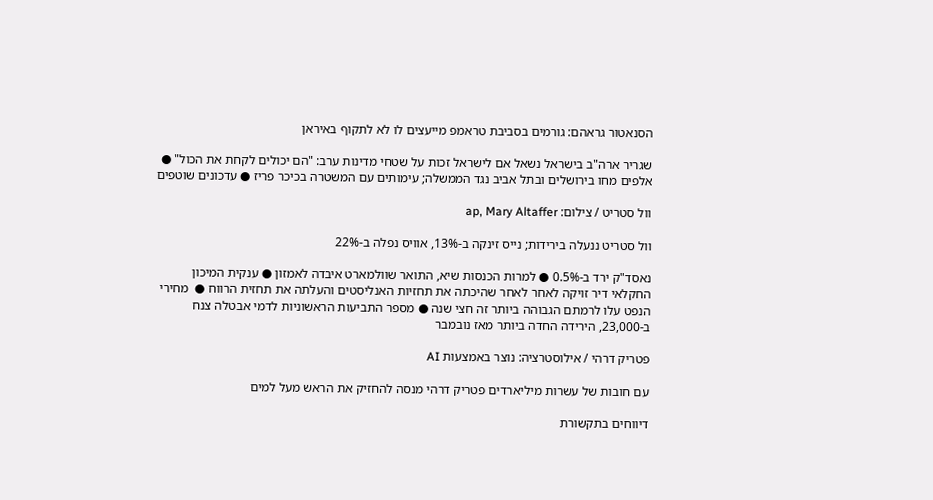הסנאטור גראהם: גורמים בסביבת טראמפ מייעצים לו לא לתקוף באיראן

שגריר ארה"ב בישראל נשאל אם לישראל זכות על שטחי מדינות ערב: "הם יכולים לקחת את הכול" ● אלפים מחו בירושלים ובתל אביב נגד הממשלה; עימותים עם המשטרה בכיכר פריז ● עדכונים שוטפים

וול סטריט / צילום: ap, Mary Altaffer

וול סטריט ננעלה בירידות; נייס זינקה ב-13%, אוויס נפלה ב-22%

נאסד"ק ירד ב-0.5% ● למרות הכנסות שיא, התואר שוולמארט איבדה לאמזון ● ענקית המיכון החקלאי דיר זויקה לאחר לאחר שהיכתה את תחזיות האנליסטים והעלתה את תחזית הרווח ●  מחירי הנפט עלו לרמתם הגבוהה ביותר זה חצי שנה ● מספר התביעות הראשוניות לדמי אבטלה צנח ב-23,000, הירידה החדה ביותר מאז נובמבר

פטריק דרהי / אילוסטרציה: נוצר באמצעות AI

עם חובות של עשרות מיליארדים פטריק דרהי מנסה להחזיק את הראש מעל למים

דיווחים בתקשורת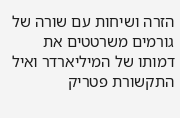הזרה ושיחות עם שורה של גורמים משרטטים את דמותו של המיליארדר ואיל התקשורת פטריק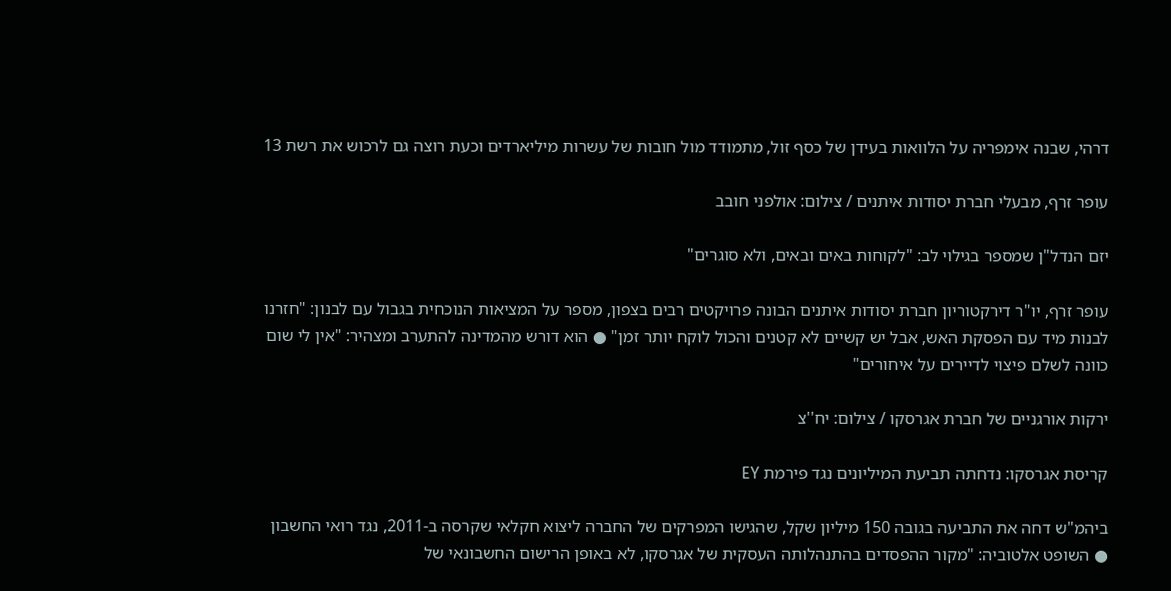דרהי, שבנה אימפריה על הלוואות בעידן של כסף זול, מתמודד מול חובות של עשרות מיליארדים וכעת רוצה גם לרכוש את רשת 13

עופר זרף, מבעלי חברת יסודות איתנים / צילום: אולפני חובב

יזם הנדל"ן שמספר בגילוי לב: "לקוחות באים ובאים, ולא סוגרים"

עופר זרף, יו"ר דירקטוריון חברת יסודות איתנים הבונה פרויקטים רבים בצפון, מספר על המציאות הנוכחית בגבול עם לבנון: "חזרנו לבנות מיד עם הפסקת האש, אבל יש קשיים לא קטנים והכול לוקח יותר זמן" ● הוא דורש מהמדינה להתערב ומצהיר: "אין לי שום כוונה לשלם פיצוי לדיירים על איחורים"

ירקות אורגניים של חברת אגרסקו / צילום: יח''צ

קריסת אגרסקו: נדחתה תביעת המיליונים נגד פירמת EY

ביהמ"ש דחה את התביעה בגובה 150 מיליון שקל, שהגישו המפרקים של החברה ליצוא חקלאי שקרסה ב-2011, נגד רואי החשבון ● השופט אלטוביה: "מקור ההפסדים בהתנהלותה העסקית של אגרסקו, לא באופן הרישום החשבונאי של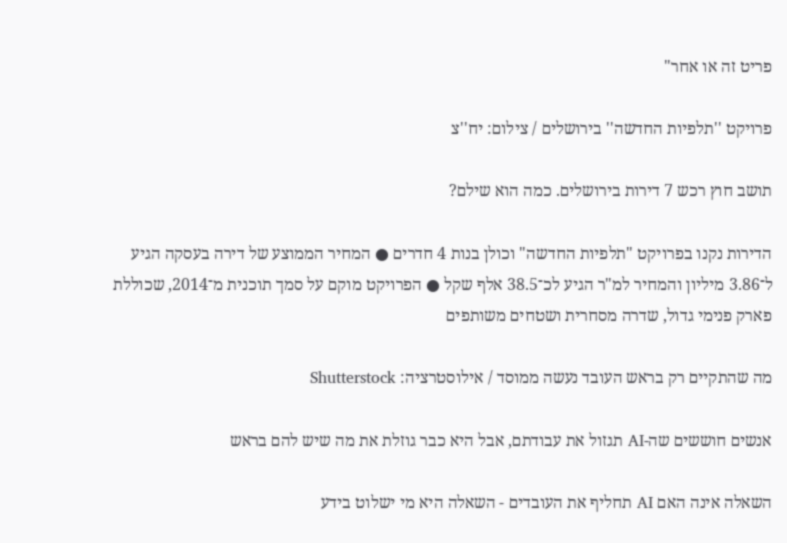פריט זה או אחר"

פרויקט ''תלפיות החדשה'' בירושלים / צילום: יח''צ

תושב חוץ רכש 7 דירות בירושלים. כמה הוא שילם?

הדירות נקנו בפרויקט "תלפיות החדשה" וכולן בנות 4 חדרים ● המחיר הממוצע של דירה בעסקה הגיע ל־3.86 מיליון והמחיר למ"ר הגיע לכ־38.5 אלף שקל ● הפרויקט מוקם על סמך תוכנית מ־2014, שכוללת פארק פנימי גדול, שדרה מסחרית ושטחים משותפים

מה שהתקיים רק בראש העובד נעשה ממוסד / אילוסטרציה: Shutterstock

אנשים חוששים שה-AI תגזול את עבודתם, אבל היא כבר גוזלת את מה שיש להם בראש

השאלה אינה האם AI תחליף את העובדים - השאלה היא מי ישלוט בידע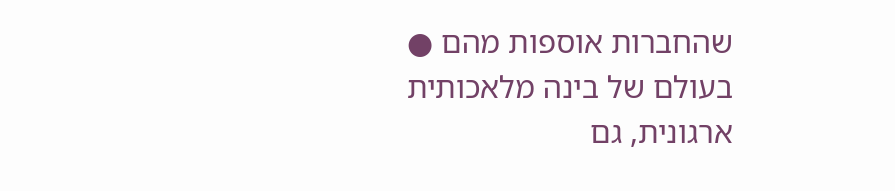שהחברות אוספות מהם ● בעולם של בינה מלאכותית ארגונית, גם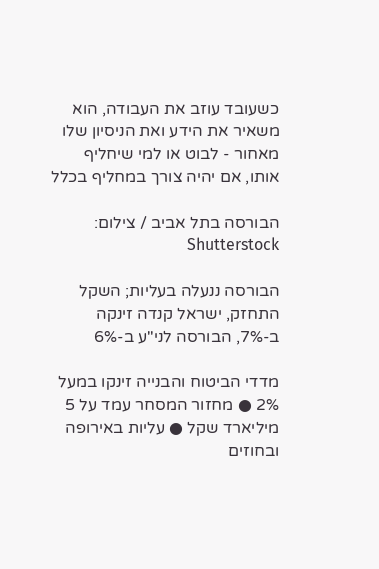כשעובד עוזב את העבודה, הוא משאיר את הידע ואת הניסיון שלו מאחור - לבוט או למי שיחליף אותו, אם יהיה צורך במחליף בכלל

הבורסה בתל אביב / צילום: Shutterstock

הבורסה ננעלה בעליות; השקל התחזק, ישראל קנדה זינקה ב-7%, הבורסה לני"ע ב-6%

מדדי הביטוח והבנייה זינקו במעל 2% ● מחזור המסחר עמד על 5 מיליארד שקל ● עליות באירופה ובחוזים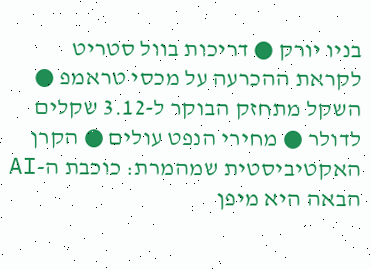בניו יורק ● דריכות בוול סטריט לקראת ההכרעה על מכסי טראמפ ● השקל מתחזק הבוקר ל-3.12 שקלים לדולר ● מחירי הנפט עולים ● הקרן האקטיביסטית שמהמרת: כוכבת ה-AI הבאה היא מיפן